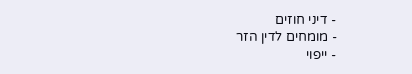- דיני חוזים
- מומחים לדין הזר
- ייפוי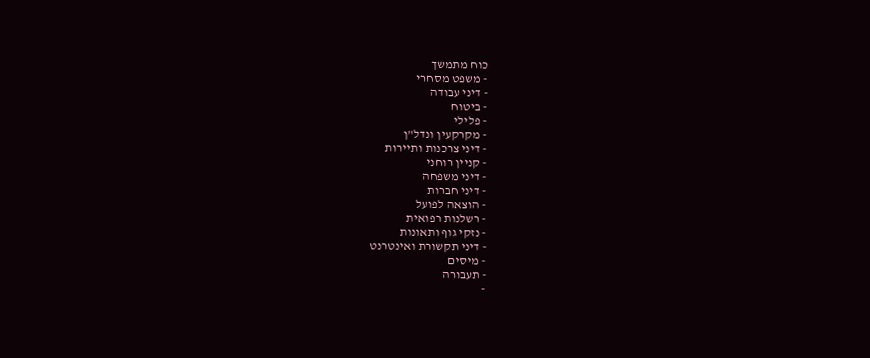כוח מתמשך
- משפט מסחרי
- דיני עבודה
- ביטוח
- פלילי
- מקרקעין ונדל"ן
- דיני צרכנות ותיירות
- קניין רוחני
- דיני משפחה
- דיני חברות
- הוצאה לפועל
- רשלנות רפואית
- נזקי גוף ותאונות
- דיני תקשורת ואינטרנט
- מיסים
- תעבורה
-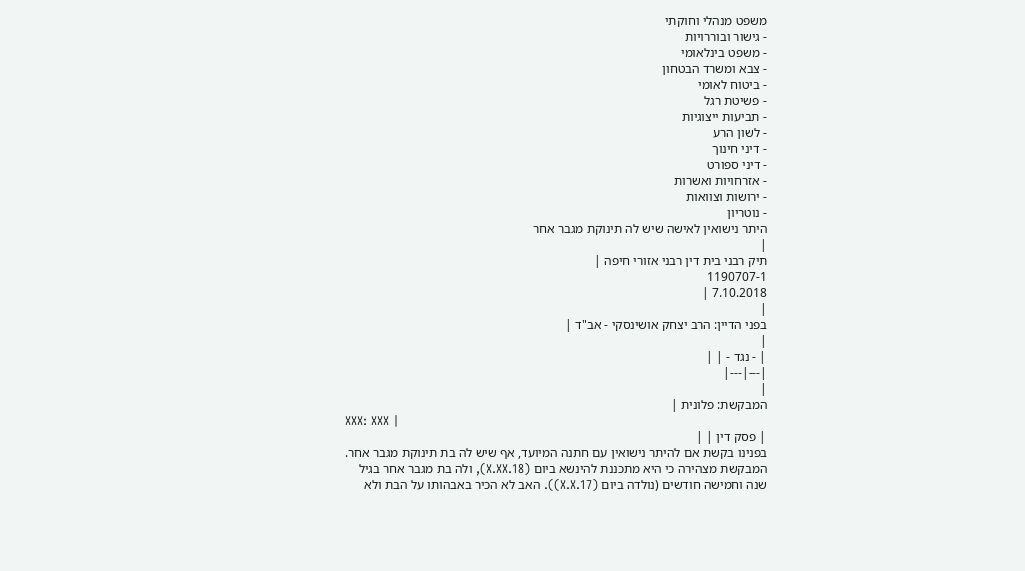משפט מנהלי וחוקתי
- גישור ובוררויות
- משפט בינלאומי
- צבא ומשרד הבטחון
- ביטוח לאומי
- פשיטת רגל
- תביעות ייצוגיות
- לשון הרע
- דיני חינוך
- דיני ספורט
- אזרחויות ואשרות
- ירושות וצוואות
- נוטריון
היתר נישואין לאישה שיש לה תינוקת מגבר אחר
|
תיק רבני בית דין רבני אזורי חיפה |
1190707-1
7.10.2018 |
|
בפני הדיין: הרב יצחק אושינסקי - אב"ד |
|
| - נגד - | |
|---|---|
|
המבקשת: פלונית |
XXX: XXX |
| פסק דין | |
בפנינו בקשת אם להיתר נישואין עם חתנה המיועד, אף שיש לה בת תינוקת מגבר אחר.
המבקשת מצהירה כי היא מתכננת להינשא ביום (X.XX.18), ולה בת מגבר אחר בגיל שנה וחמישה חודשים (נולדה ביום (X.X.17)). האב לא הכיר באבהותו על הבת ולא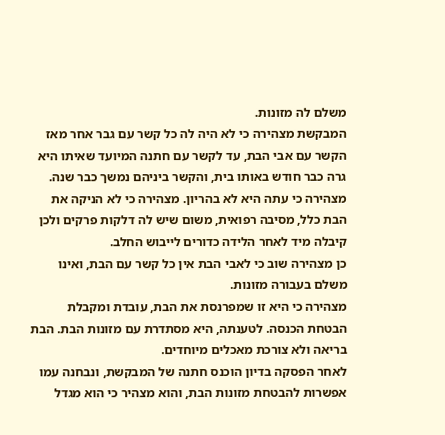משלם לה מזונות.
המבקשת מצהירה כי לא היה לה כל קשר עם גבר אחר מאז הקשר עם אבי הבת, עד לקשר עם חתנה המיועד שאיתו היא גרה כבר חודש באותו בית, והקשר ביניהם נמשך כבר שנה. מצהירה כי עתה היא לא בהריון. מצהירה כי לא הניקה את הבת כלל, מסיבה רפואית, משום שיש לה דלקות פרקים ולכן קיבלה מיד לאחר הלידה כדורים לייבוש החלב.
כן מצהירה שוב כי לאבי הבת אין כל קשר עם הבת, ואינו משלם בעבורה מזונות.
מצהירה כי היא זו שמפרנסת את הבת, עובדת ומקבלת הבטחת הכנסה. לטענתה, היא מסתדרת עם מזונות הבת. הבת בריאה ולא צורכת מאכלים מיוחדים.
לאחר הפסקה בדיון הוכנס חתנה של המבקשת, ונבחנה עמו אפשרות להבטחת מזונות הבת, והוא מצהיר כי הוא מגדל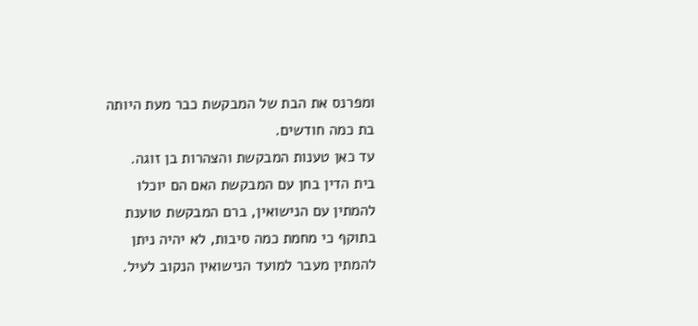ומפרנס את הבת של המבקשת כבר מעת היותה בת כמה חודשים.
עד כאן טענות המבקשת והצהרות בן זוגה.
בית הדין בחן עם המבקשת האם הם יוכלו להמתין עם הנישואין, ברם המבקשת טוענת בתוקף כי מחמת כמה סיבות, לא יהיה ניתן להמתין מעבר למועד הנישואין הנקוב לעיל.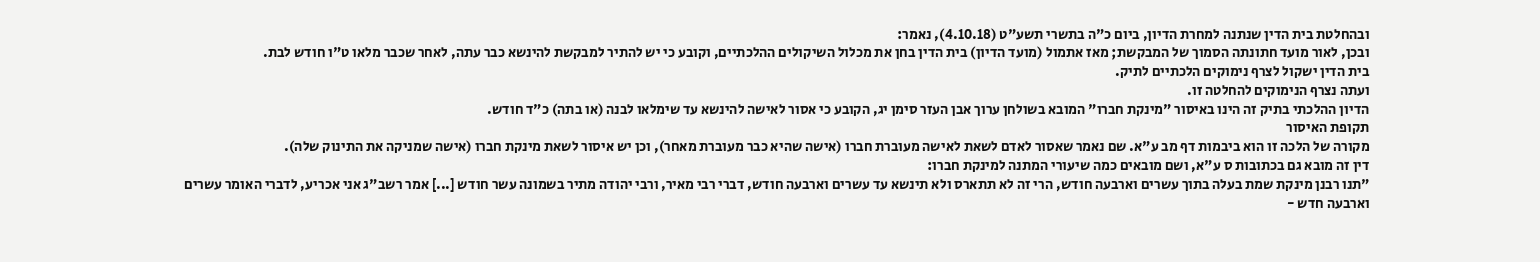ובהחלטת בית הדין שנתנה למחרת הדיון, ביום כ"ה בתשרי תשע"ט (4.10.18), נאמר:
ובכן, לאור מועד חתונתה הסמוך של המבקשת; מאז אתמול (מועד הדיון) בית הדין בחן את מכלול השיקולים ההלכתיים, וקובע כי יש להתיר למבקשת להינשא כבר עתה, לאחר שכבר מלאו ט"ו חודש לבת.
בית הדין ישקול לצרף נימוקים הלכתיים לתיק.
ועתה נצרף הנימוקים להחלטה זו.
הדיון ההלכתי בתיק זה הינו באיסור "מינקת חברו" המובא בשולחן ערוך אבן העזר סימן יג, הקובע כי אסור לאישה להינשא עד שימלאו לבנה (או בתה) כ"ד חודש.
תקופת האיסור
מקורה של הלכה זו הוא ביבמות דף מב ע"א. שם נאמר שאסור לאדם לשאת לאישה מעוברת חברו (אישה שהיא כבר מעוברת מאחר), וכן יש איסור לשאת מינקת חברו (אישה שמניקה את התינוק שלה).
דין זה מובא גם בכתובות ס ע"א, ושם מובאים כמה שיעורי המתנה למינקת חברו:
"תנו רבנן מינקת שמת בעלה בתוך עשרים וארבעה חודש, הרי זה לא תתארס ולא תינשא עד עשרים וארבעה חודש, דברי רבי מאיר, ורבי יהודה מתיר בשמונה עשר חודש [...] אמר רשב"ג אני אכריע, לדברי האומר עשרים וארבעה חדש -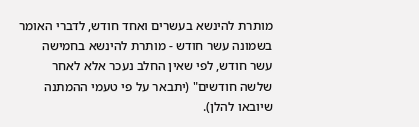מותרת להינשא בעשרים ואחד חודש, לדברי האומר בשמונה עשר חודש - מותרת להינשא בחמישה עשר חודש, לפי שאין החלב נעכר אלא לאחר שלשה חודשים" (יתבאר על פי טעמי ההמתנה שיובאו להלן).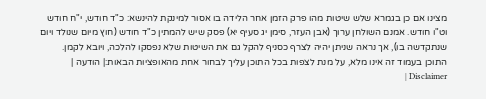מצינו אם כן בגמרא שלש שיטות מהו פרק הזמן אחר הלידה בו אסור למינקת להינשא: כ"ד חודש, י"ח חודש וט"ו חודש. אמנם השולחן ערוך (אבן העזר, סימן יג סעיף יא) פסק שיש להמתין כ"ד חודש (חוץ מיום שנולד ויום שנתקדשה בו), אך נראה שניתן יהיה לצרף כסניף להקל גם את השיטות שלא נפסקו להלכה, ויובא לקמן.
התוכן בעמוד זה אינו מלא, על מנת לצפות בכל התוכן עליך לבחור אחת מהאופציות הבאות:| הודעה | Disclaimer |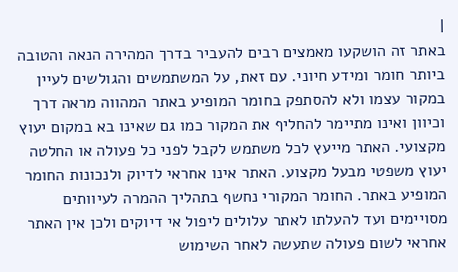|
באתר זה הושקעו מאמצים רבים להעביר בדרך המהירה הנאה והטובה ביותר חומר ומידע חיוני. עם זאת, על המשתמשים והגולשים לעיין במקור עצמו ולא להסתפק בחומר המופיע באתר המהווה מראה דרך וכיוון ואינו מתיימר להחליף את המקור כמו גם שאינו בא במקום יעוץ מקצועי. האתר מייעץ לכל משתמש לקבל לפני כל פעולה או החלטה יעוץ משפטי מבעל מקצוע. האתר אינו אחראי לדיוק ולנכונות החומר המופיע באתר. החומר המקורי נחשף בתהליך ההמרה לעיוותים מסויימים ועד להעלתו לאתר עלולים ליפול אי דיוקים ולכן אין האתר אחראי לשום פעולה שתעשה לאחר השימוש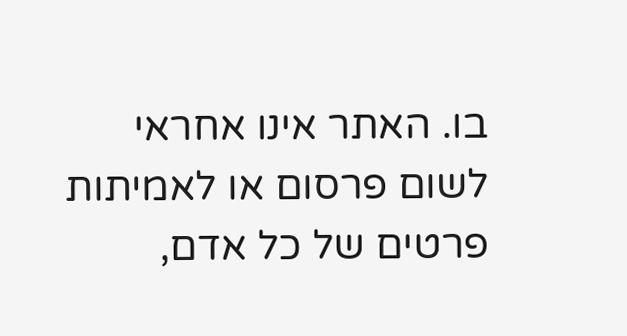בו. האתר אינו אחראי לשום פרסום או לאמיתות פרטים של כל אדם,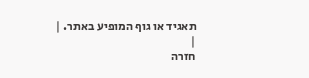תאגיד או גוף המופיע באתר. |
|
חזרה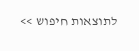לתוצאות חיפוש >>